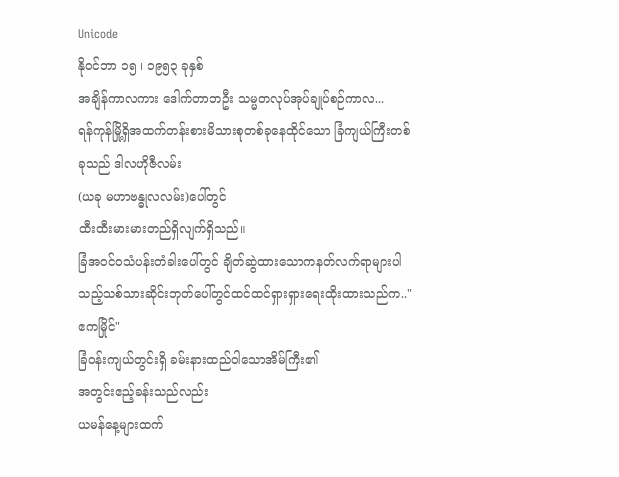Unicode
နိုဝင်ဘာ ၁၅ ၊ ၁၉၅၃ ခုနှစ်
အချိန်ကာလကား ဒေါက်တာဘဦး သမ္မတလုပ်အုပ်ချုပ်စဉ်ကာလ...
ရန်ကုန်မြို့ရှိအထက်တန်းစားမိသားစုတစ်ခုနေထိုင်သော ခြံကျယ်ကြီးတစ်ခုသည် ဒါလဟိုဇီလမ်း
(ယခု မဟာဗန္ဓုလလမ်း)ပေါ်တွင်
ထီးထီးမားမားတည်ရှိလျက်ရှိသည်။
ခြံအဝင်ဝသံပန်းတံခါးပေါ်တွင် ချိတ်ဆွဲထားသောကနတ်လက်ရာများပါသည့်သစ်သားဆိုင်းဘုတ်ပေါ်တွင်ထင်ထင်ရှားရှားရေးထိုးထားသည်က.."ဧကမြိုင်"
ခြံဝန်းကျယ်တွင်းရှိ ခမ်းနားထည်ဝါသောအိမ်ကြီး၏
အတွင်းဧည့်ခန်းသည်လည်း
ယမန်နေ့များထက်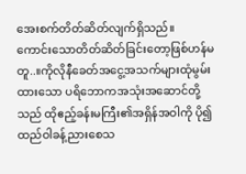အေးစက်တိတ်ဆိတ်လျက်ရှိသည်။
ကောင်းသောတိတ်ဆိတ်ခြင်းတော့ဖြစ်ဟန်မတူ..။ကိုလိုနီခေတ်အငွေ့အသက်များထုံမွမ်းထားသော ပရိဘောကအသုံးအဆောင်တို့သည် ထိုဧည့်ခန်းမကြီး၏အရှိန်အဝါကို ပို၍ထည်ဝါခန့်ညားစေသ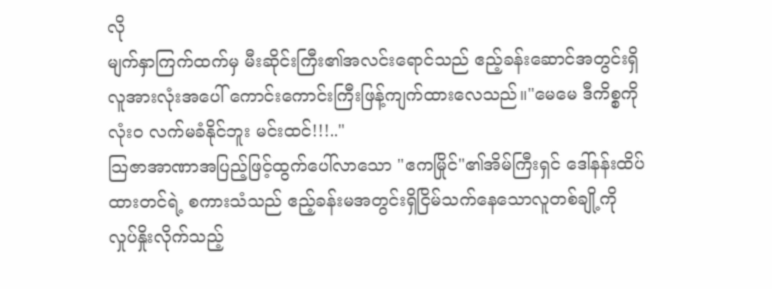လို
မျက်နှာကြက်ထက်မှ မီးဆိုင်းကြီး၏အလင်းရောင်သည် ဧည့်ခန်းဆောင်အတွင်းရှိလူအားလုံးအပေါ် ကောင်းကောင်းကြီးဖြန့်ကျက်ထားလေသည်။"မေမေ ဒီကိစ္စကို လုံးဝ လက်မခံနိုင်ဘူး မင်းထင်!!!.."
သြဇာအာဏာအပြည့်ဖြင့်ထွက်ပေါ်လာသော "ဧကမြိုင်"၏အိမ်ကြီးရှင် ဒေါ်နန်းထိပ်ထားတင်ရဲ့ စကားသံသည် ဧည့်ခန်းမအတွင်းရှိငြိမ်သက်နေသောလူတစ်ချို့ကို
လှုပ်နှိုးလိုက်သည့်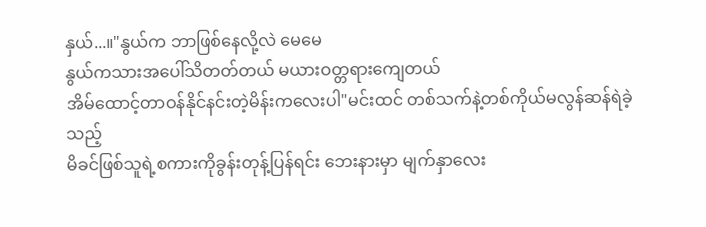နှယ်...။"နွယ်က ဘာဖြစ်နေလို့လဲ မေမေ
နွယ်ကသားအပေါ်သိတတ်တယ် မယားဝတ္တရားကျေတယ်
အိမ်ထောင့်တာဝန်နိုင်နင်းတဲ့မိန်းကလေးပါ"မင်းထင် တစ်သက်နဲ့တစ်ကိုယ်မလွန်ဆန်ရဲခဲ့သည့်
မိခင်ဖြစ်သူရဲ့စကားကိုခွန်းတုန့်ပြန်ရင်း ဘေးနားမှာ မျက်နှာလေး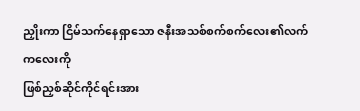ညှိုးကာ ငြိမ်သက်နေရှာသော ဇနီးအသစ်စက်စက်လေး၏လက်ကလေးကို
ဖြစ်ညှစ်ဆိုင်ကိုင်ရင်းအား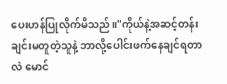ပေးဟန်ပြုလိုက်မိသည်။"ကိုယ်နဲ့အဆင့်တန်းချင်းမတူတဲ့သူနဲ့ ဘာလို့ပေါင်းဖက်နေချင်ရတာလဲ မောင်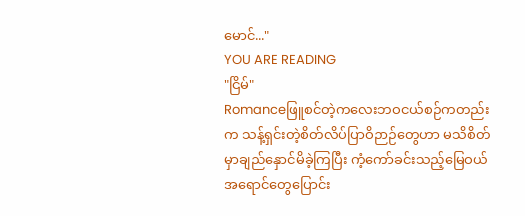မောင်..."
YOU ARE READING
"ငြိမ်"
Romanceဖြူစင်တဲ့ကလေးဘဝငယ်စဉ်ကတည်းက သန့်ရှင်းတဲ့စိတ်လိပ်ပြာဝိဉာဉ်တွေဟာ မသိစိတ်မှာချည်နှောင်မိခဲ့ကြပြီး ကံ့ကော်ခင်းသည့်မြေဝယ် အရောင်တွေပြောင်း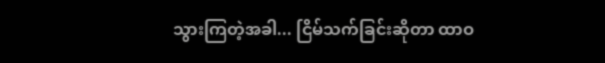သွားကြတဲ့အခါ... ငြိမ်သက်ခြင်းဆိုတာ ထာဝ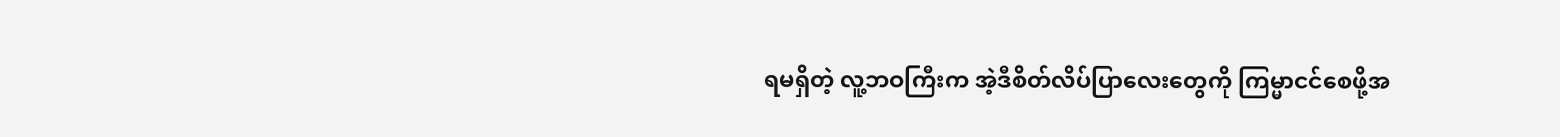ရမရှိတဲ့ လူ့ဘဝကြီးက အဲ့ဒီစိတ်လိပ်ပြာလေးတွေကို ကြမ္မာငင်စေဖို့အ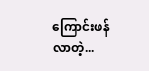ကြောင်းဖန်လာတဲ့...